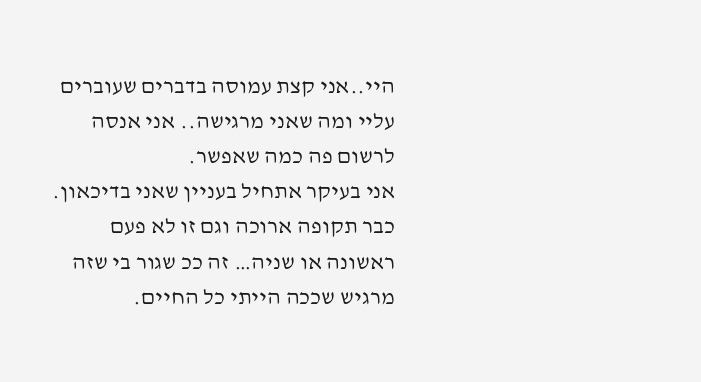היי..אני קצת עמוסה בדברים שעוברים עליי ומה שאני מרגישה.. אני אנסה לרשום פה כמה שאפשר.
אני בעיקר אתחיל בעניין שאני בדיכאון. כבר תקופה ארוכה וגם זו לא פעם ראשונה או שניה… זה ככ שגור בי שזה מרגיש שככה הייתי כל החיים.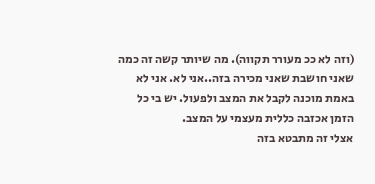(וזה לא ככ מעורר תקווה). מה שיותר קשה זה כמה שאני חושבת שאני מכירה בזה..אני לא. אני לא באמת מוכנה לקבל את המצב ולפעול. יש בי כל הזמן אכזבה כללית מעצמי על המצב.
אצלי זה מתבטא בזה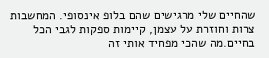שהחיים שלי מרגישים שהם בלופ אינסופי. המחשבות צרות וחוזרת על עצמן, קיימות ספקות לגבי הכל בחיים.מה שהכי מפחיד אותי זה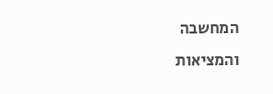המחשבה והמציאות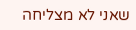שאני לא מצליחה